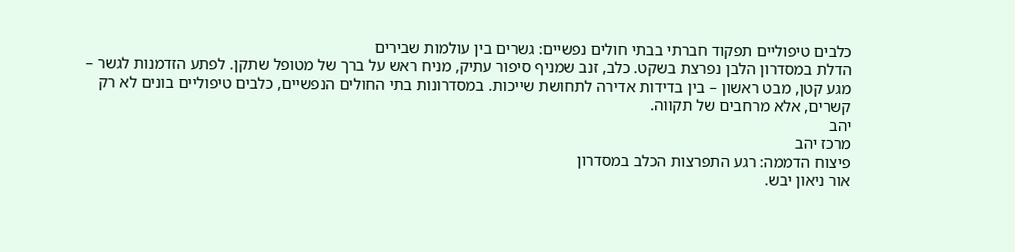כלבים טיפוליים תפקוד חברתי בבתי חולים נפשיים: גשרים בין עולמות שבירים
הדלת במסדרון הלבן נפרצת בשקט. כלב, זנב שמניף סיפור עתיק, מניח ראש על ברך של מטופל שתקן. לפתע הזדמנות לגשר – מגע קטן, מבט ראשון – בין בדידות אדירה לתחושת שייכות. במסדרונות בתי החולים הנפשיים, כלבים טיפוליים בונים לא רק קשרים, אלא מרחבים של תקווה.
יהב
מרכז יהב
פיצוח הדממה: רגע התפרצות הכלב במסדרון
אור ניאון יבש.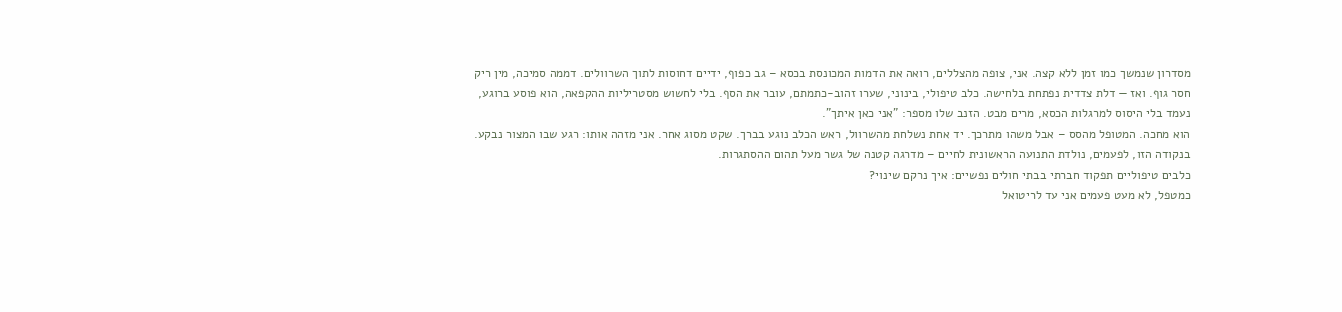מסדרון שנמשך כמו זמן ללא קצה. אני, צופה מהצללים, רואה את הדמות המכונסת בכסא – גב כפוף, ידיים דחוסות לתוך השרוולים. דממה סמיכה, מין ריק חסר גוף. ואז — דלת צדדית נפתחת בלחישה. כלב טיפולי, בינוני, שערו זהוב-כתמתם, עובר את הסף. בלי לחשוש מסטריליות ההקפאה, הוא פוסע ברוגע, נעמד בלי היסוס למרגלות הכסא, מרים מבט. הזנב שלו מספר: "אני כאן איתך".
הוא מחכה. המטופל מהסס – אבל משהו מתרכך. יד אחת נשלחת מהשרוול, ראש הכלב נוגע בברך. שקט מסוג אחר. אני מזהה אותו: רגע שבו המצור נבקע. בנקודה הזו, לפעמים, נולדת התנועה הראשונית לחיים – מדרגה קטנה של גשר מעל תהום ההסתגרות.
כלבים טיפוליים תפקוד חברתי בבתי חולים נפשיים: איך נרקם שינוי?
כמטפל, לא מעט פעמים אני עד לריטואל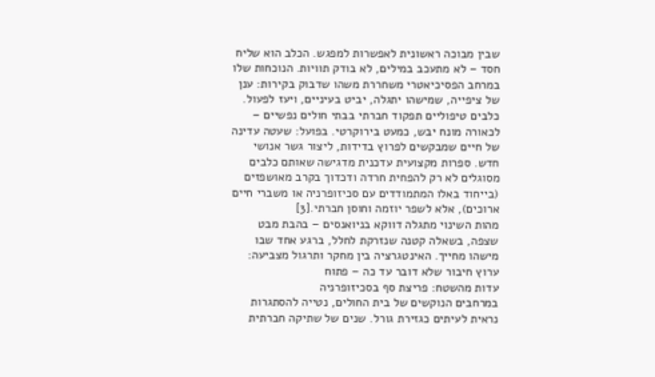שבין מבוכה ראשונית לאפשרות למפגש. הכלב הוא שליח חסד – לא מתעכב במילים, לא בודק תוויות. הנוכחות שלו במרחב הפסיכיאטרי משחררת משהו שדבוק בקירות: ענן של ציפייה, שמישהו יתגלה, יביט בעיניים, ויעז לפעול.
כלבים טיפוליים תפקוד חברתי בבתי חולים נפשיים – לכאורה מונח יבש, כמעט בירוקרטי. בפועל: שעטה עדינה של חיים שמבקשים לפרוץ בדידות, ליצור גשר אנושי חדש. ספרות מקצועית עדכנית מדגישה שאותם כלבים מסוגלים לא רק להפחית חרדה ודכדוך בקרב מאושפזים (בייחוד באלו המתמודדים עם סכיזופרניה או משברי חיים ארוכים), אלא לשפר יוזמה וחוסן חברתי.[3]
מהות השינוי מתגלה דווקא בניואנסים – בהבת מבט שצפה, בשאלה קטנה שנזרקת לחלל, ברגע אחד שבו מישהו מחייך. האינטגרציה בין מחקר ותרגול מצביעה: ערוץ חיבור שלא דובר עד כה – פתוח
עדות מהשטח: פריצת סף בסכיזופרניה
במרחבים הנוקשים של בית החולים, נטייה להסתגרות נראית לעיתים כגזירת גורל. שנים של שתיקה חברתית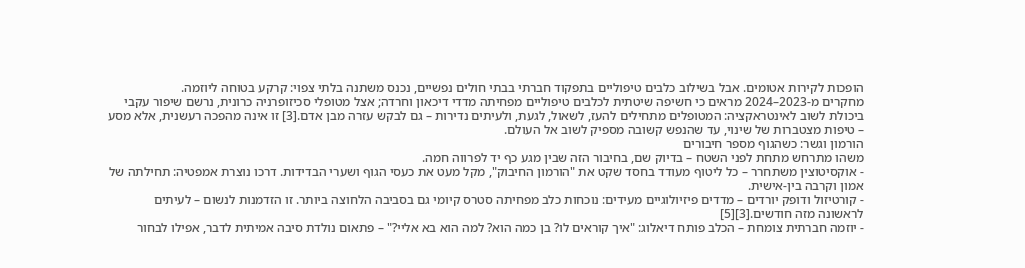הופכות לקירות אטומים. אבל בשילוב כלבים טיפוליים בתפקוד חברתי בבתי חולים נפשיים, נכנס משתנה בלתי צפוי: קרקע בטוחה ליוזמה.
מחקרים מ-2023–2024 מראים כי חשיפה שיטתית לכלבים טיפוליים מפחיתה מדדי דיכאון וחרדה; אצל מטופלי סכיזופרניה כרונית, נרשם שיפור עקבי ביכולת לשוב לאינטראקציה: המטופלים מתחילים להעז, לשאול, לגעת, ולעיתים נדירות – גם לבקש עזרה מבן אדם.[3] זו אינה מהפכה רעשנית, אלא מסע – טיפות מצטברות של שינוי, עד שהנפש קשובה מספיק לשוב אל העולם.
הורמון וגשר: כשהגוף מספר חיבורים
משהו מתרחש מתחת לפני השטח – בדיוק שם, בחיבור הזה שבין מגע כף יד לפרווה חמה.
- אוקסיטוצין משתחרר – כל ליטוף מעודד בחסד שקט את "הורמון החיבוק", מקל מעט את כעסי הגוף ושערי הבדידות. דרכו נוצרת אמפטיה: תחילתה של אמון וקרבה בין-אישית.
- קורטיזול ודופק יורדים – מדדים פיזיולוגיים מעידים: נוכחות כלב מפחיתה סטרס קיומי גם בסביבה הלחוצה ביותר. זו הזדמנות לנשום – לעיתים לראשונה מזה חודשים.[3][5]
- יוזמה חברתית צומחת – הכלב פותח דיאלוג: "איך קוראים לו? בן כמה הוא? למה הוא בא אליי?" – פתאום נולדת סיבה אמיתית לדבר, אפילו לבחור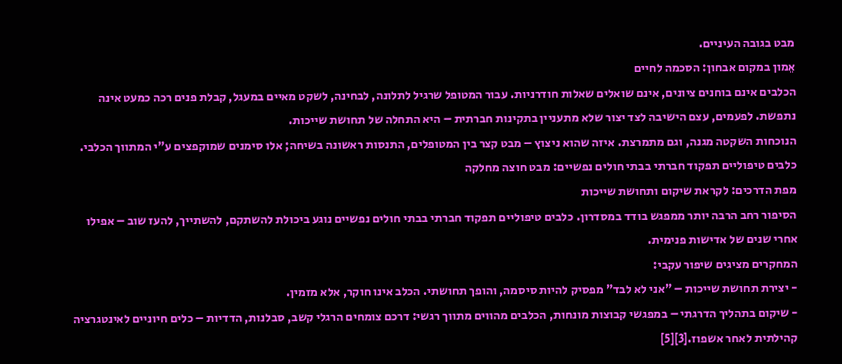מבט בגובה העיניים.
אֵמון במקום אבחון: הסכמה לחיים
הכלבים אינם בוחנים ציונים, אינם שואלים שאלות חודרניות. עבור המטופל שרגיל לתלונה, לבחינה, לשקט מאיים במעגל, קבלת פנים רכה כמעט אינה נתפשת. לפעמים, עצם הישיבה לצד יצור שלא מתעניין בתקינות חברתית – היא התחלה של תחושת שייכות.
הנוכחות השקטה מגנה, וגם מתמרצת. איזה שהוא ניצוץ – מבט קצר בין המטופלים, התנסות ראשונה בשיחה; אלו סימנים שמוקפצים ע"י המתווך הכלבי.
כלבים טיפוליים תפקוד חברתי בבתי חולים נפשיים: מבט חוצה מחלקה
מפת הדרכים: לקראת שיקום ותחושת שייכות
הסיפור רחב הרבה יותר ממפגש בודד במסדרון. כלבים טיפוליים תפקוד חברתי בבתי חולים נפשיים נוגע ביכולת להשתקם, להשתייך, להעז שוב – אפילו אחרי שנים של אדישות פנימית.
המחקרים מציגים שיפור עקבי:
- יצירת תחושת שייכות – "אני לא לבד" מפסיק להיות סיסמה, והופך תחושתי. הכלב אינו חוקר, אלא מזמין.
- שיקום בתהליך הדרגתי – במפגשי קבוצות מונחות, הכלבים מהווים מתווך רגשי: דרכם צומחים הרגלי קשב, סבלנות, הדדיות – כלים חיוניים לאינטגרציה קהילתית לאחר אשפוז.[3][5]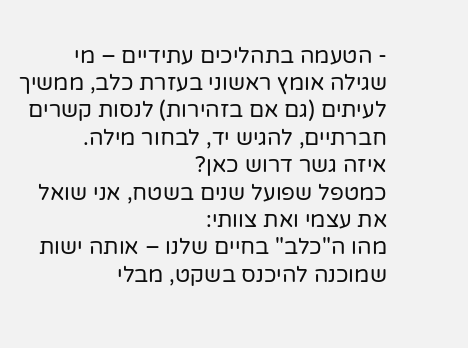- הטעמה בתהליכים עתידיים – מי שגילה אומץ ראשוני בעזרת כלב, ממשיך לעיתים (גם אם בזהירות) לנסות קשרים חברתיים, להגיש יד, לבחור מילה.
איזה גשר דרוש כאן?
כמטפל שפועל שנים בשטח, אני שואל את עצמי ואת צוותי:
מהו ה"כלב" בחיים שלנו – אותה ישות שמוכנה להיכנס בשקט, מבלי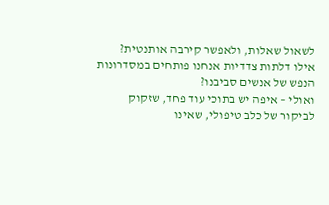לשאול שאלות, ולאפשר קירבה אותנטית?
אילו דלתות צדדיות אנחנו פותחים במסדרונות הנפש של אנשים סביבנו?
ואולי – איפה יש בתוכי עוד פחד, שזקוק לביקור של כלב טיפולי, שאינו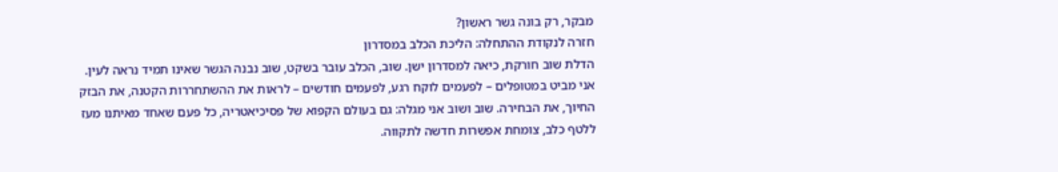מבקר, רק בונה גשר ראשון?
חזרה לנקודת ההתחלה: הליכת הכלב במסדרון
הדלת שוב חורקת, כיאה למסדרון ישן. שוב, הכלב עובר בשקט, שוב נבנה הגשר שאינו תמיד נראה לעין.
אני מביט במטופלים – לפעמים לוקח רגע, לפעמים חודשים – לראות את ההשתחררות הקטנה, את הבזק החיוך, את הבחירה. שוב ושוב אני מגלה: גם בעולם הקפוא של פסיכיאטריה, כל פעם שאחד מאיתנו מעז ללטף כלב, צומחת אפשרות חדשה לתקווה.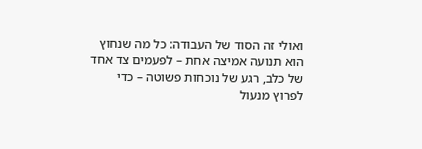ואולי זה הסוד של העבודה: כל מה שנחוץ הוא תנועה אמיצה אחת – לפעמים צד אחד של כלב, רגע של נוכחות פשוטה – כדי לפרוץ מנעול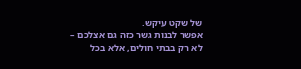של שקט עיקש.
אפשר לבנות גשר כזה גם אצלכם – לא רק בבתי חולים, אלא בכל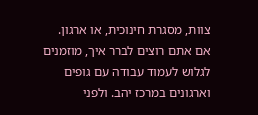צוות, מסגרת חינוכית, או ארגון. אם אתם רוצים לברר איך, מוזמנים לגלוש לעמוד עבודה עם גופים וארגונים במרכז יהב. ולפני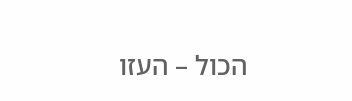הכול – העזו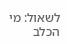לשאול: מי הכלב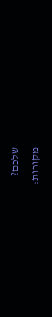שלכם?
מקורות: